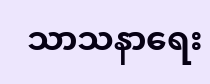သာသနာရေး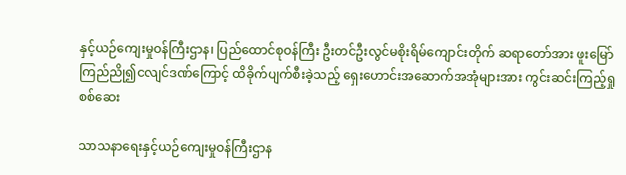နှင့်ယဉ်ကျေးမှုဝန်ကြီးဌာန၊ ပြည်ထောင်စုဝန်ကြီး ဦးတင်ဦးလွင်မစိုးရိမ်ကျောင်းတိုက် ဆရာတော်အား ဖူးမြော်ကြည်ညို၍ငလျင်ဒဏ်ကြောင့် ထိခိုက်ပျက်စီးခဲ့သည့် ရှေးဟောင်းအဆောက်အအုံများအား ကွင်းဆင်းကြည့်ရှုစစ်ဆေး

သာသနာရေးနှင့်ယဉ်ကျေးမှုဝန်ကြီးဌာန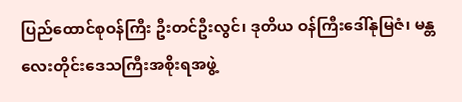ပြည်ထောင်စုဝန်ကြီး ဦးတင်ဦးလွင်၊ ဒုတိယ ဝန်ကြီးဒေါ်နုမြဇံ၊ မန္တလေးတိုင်းဒေသကြီးအစိုးရအဖွဲ့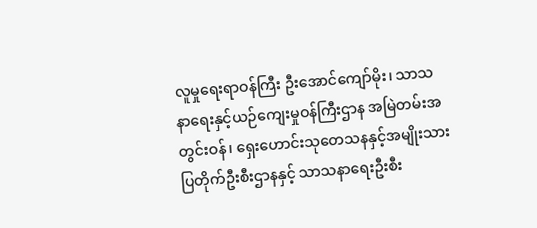လူမှုရေးရာဝန်ကြီး ဦးအောင်ကျော်မိုး၊ သာသနာရေးနှင့်ယဉ်ကျေးမှုဝန်ကြီးဌာန အမြဲတမ်းအတွင်းဝန်၊ ရှေးဟောင်းသုတေသနနှင့်အမျိုးသား ပြတိုက်ဦးစီးဌာနနှင့် သာသနာရေးဦးစီး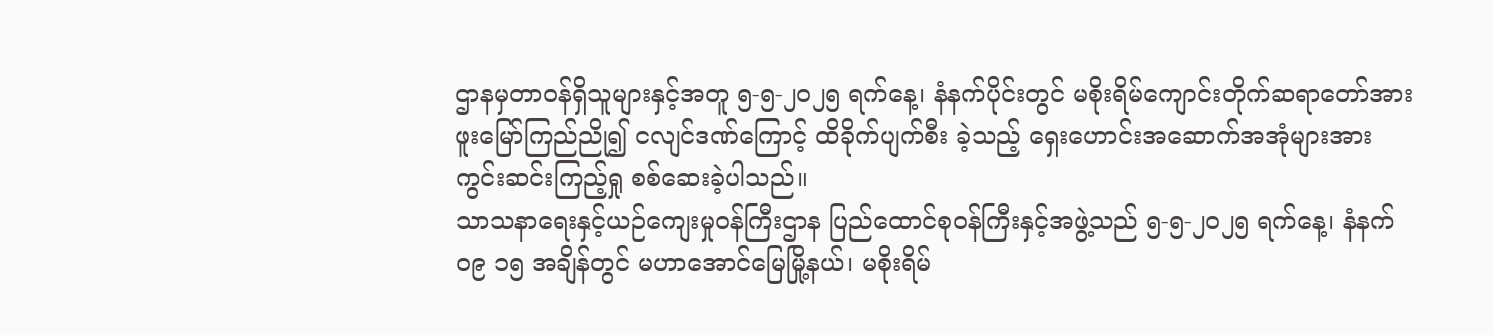ဌာနမှတာဝန်ရှိသူများနှင့်အတူ ၅-၅-၂၀၂၅ ရက်နေ့၊ နံနက်ပိုင်းတွင် မစိုးရိမ်ကျောင်းတိုက်ဆရာတော်အား ဖူးမြော်ကြည်ညို၍ ငလျင်ဒဏ်ကြောင့် ထိခိုက်ပျက်စီး ခဲ့သည့် ရှေးဟောင်းအဆောက်အအုံများအား ကွင်းဆင်းကြည့်ရှု စစ်ဆေးခဲ့ပါသည်။
သာသနာရေးနှင့်ယဉ်ကျေးမှုဝန်ကြီးဌာန ပြည်ထောင်စုဝန်ကြီးနှင့်အဖွဲ့သည် ၅-၅-၂၀၂၅ ရက်နေ့၊ နံနက် ၀၉ ၁၅ အချိန်တွင် မဟာအောင်မြေမြို့နယ်၊ မစိုးရိမ်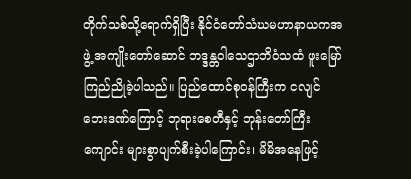တိုက်သစ်သို့ရောက်ရှိပြီး နိုင်ငံတော်သံဃမဟာနာယကအဖွဲ့ အကျိုးတော်ဆောင် ဘဒ္ဒန္တဝါသေဌာဘိဝံသထံ ဖူးမြော် ကြည်ညိုခဲ့ပါသည်။ ပြည်ထောင်စုဝန်ကြီးက ငလျင်ဘေးဒဏ်ကြောင့် ဘုရားစေတီနှင့် ဘုန်းတော်ကြီးကျောင်း များစွာပျက်စီးခဲ့ပါကြောင်း၊ မိမိအနေဖြင့်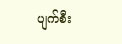ပျက်စီး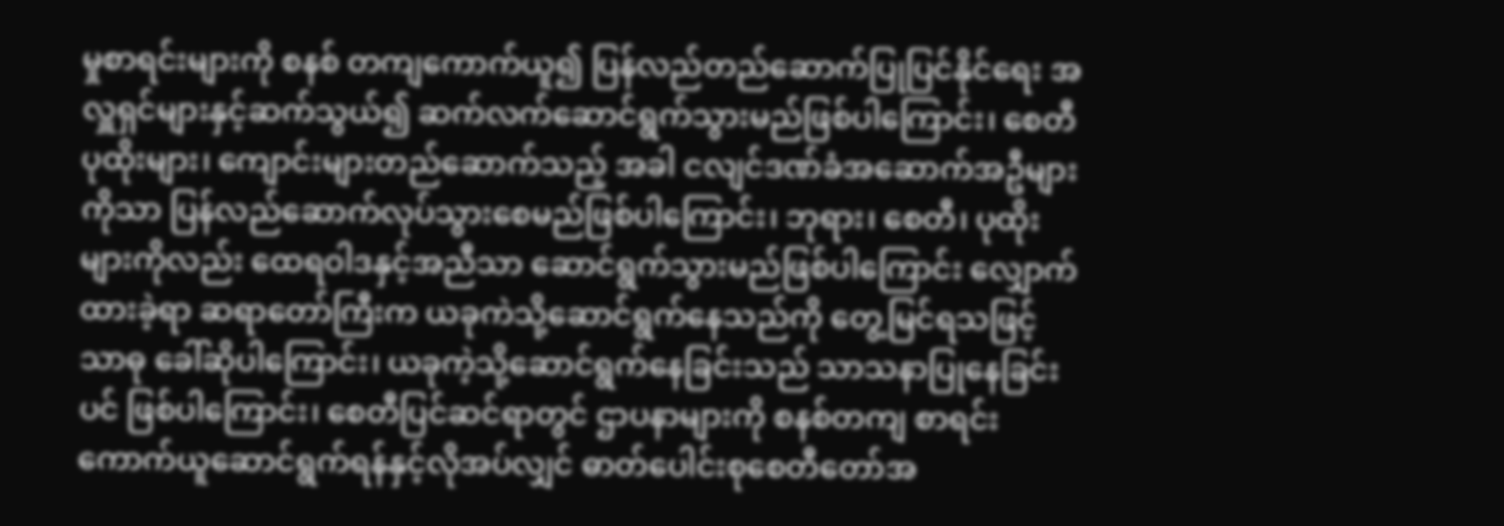မှုစာရင်းများကို စနစ် တကျကောက်ယူ၍ ပြန်လည်တည်ဆောက်ပြုပြင်နိုင်ရေး အလှူရှင်များနှင့်ဆက်သွယ်၍ ဆက်လက်ဆောင်ရွက်သွားမည်ဖြစ်ပါကြောင်း၊ စေတီပုထိုးများ၊ ကျောင်းများတည်ဆောက်သည့် အခါ ငလျင်ဒဏ်ခံအဆောက်အဦများကိုသာ ပြန်လည်ဆောက်လုပ်သွားစေမည်ဖြစ်ပါကြောင်း၊ ဘုရား၊ စေတီ၊ ပုထိုးများကိုလည်း ထေရဝါဒနှင့်အညီသာ ဆောင်ရွက်သွားမည်ဖြစ်ပါကြောင်း လျှောက်ထားခဲ့ရာ ဆရာတော်ကြီးက ယခုကဲသို့ဆောင်ရွက်နေသည်ကို တွေ့မြင်ရသဖြင့်သာဓု ခေါ်ဆိုပါကြောင်း၊ ယခုကဲ့သို့ဆောင်ရွက်နေခြင်းသည် သာသနာပြုနေခြင်းပင် ဖြစ်ပါကြောင်း၊ စေတီပြင်ဆင်ရာတွင် ဌာပနာများကို စနစ်တကျ စာရင်းကောက်ယူဆောင်ရွက်ရန်နှင့်လိုအပ်လျှင် ဓာတ်ပေါင်းစုစေတီတော်အ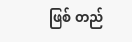ဖြစ် တည်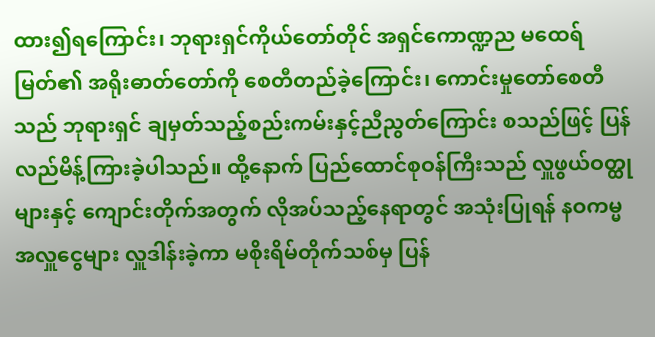ထား၍ရကြောင်း၊ ဘုရားရှင်ကိုယ်တော်တိုင် အရှင်ကောဏ္ဍည မထေရ်မြတ်၏ အရိုးဓာတ်တော်ကို စေတီတည်ခဲ့ကြောင်း၊ ကောင်းမှုတော်စေတီသည် ဘုရားရှင် ချမှတ်သည့်စည်းကမ်းနှင့်ညီညွတ်ကြောင်း စသည်ဖြင့် ပြန်လည်မိန့်ကြားခဲ့ပါသည်။ ထို့နောက် ပြည်ထောင်စုဝန်ကြီးသည် လှူဖွယ်ဝတ္ထုများနှင့် ကျောင်းတိုက်အတွက် လိုအပ်သည့်နေရာတွင် အသုံးပြုရန် နဝကမ္မ အလှူငွေများ လှူဒါန်းခဲ့ကာ မစိုးရိမ်တိုက်သစ်မှ ပြန်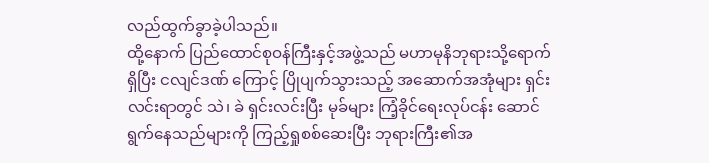လည်ထွက်ခွာခဲ့ပါသည်။
ထို့နောက် ပြည်ထောင်စုဝန်ကြီးနှင့်အဖွဲ့သည် မဟာမုနိဘုရားသို့ရောက်ရှိပြီး ငလျင်ဒဏ် ကြောင့် ပြိုပျက်သွားသည့် အဆောက်အအုံများ ရှင်းလင်းရာတွင် သဲ၊ ခဲ ရှင်းလင်းပြီး မုခ်များ ကြံ့ခိုင်ရေးလုပ်ငန်း ဆောင်ရွက်နေသည်များကို ကြည့်ရှုစစ်ဆေးပြီး ဘုရားကြီး၏အ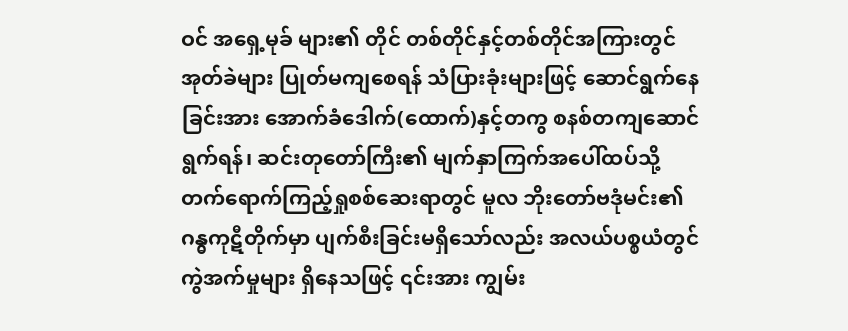ဝင် အရှေ့မုခ် များ၏ တိုင် တစ်တိုင်နှင့်တစ်တိုင်အကြားတွင် အုတ်ခဲများ ပြုတ်မကျစေရန် သံပြားခုံးများဖြင့် ဆောင်ရွက်နေခြင်းအား အောက်ခံဒေါက်(ထောက်)နှင့်တကွ စနစ်တကျဆောင်ရွက်ရန်၊ ဆင်းတုတော်ကြီး၏ မျက်နှာကြက်အပေါ်ထပ်သို့ တက်ရောက်ကြည့်ရှုစစ်ဆေးရာတွင် မူလ ဘိုးတော်ဗဒုံမင်း၏ ဂန္ဓကုဋီတိုက်မှာ ပျက်စီးခြင်းမရှိသော်လည်း အလယ်ပစ္စယံတွင် ကွဲအက်မှုများ ရှိနေသဖြင့် ၎င်းအား ကျွမ်း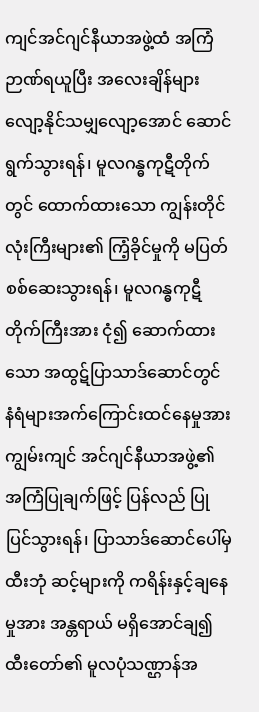ကျင်အင်ဂျင်နီယာအဖွဲ့ထံ အကြံဉာဏ်ရယူပြီး အလေးချိန်များ လျော့နိုင်သမျှလျော့အောင် ဆောင်ရွက်သွားရန်၊ မူလဂန္ဓကုဋီတိုက်တွင် ထောက်ထားသော ကျွန်းတိုင်လုံးကြီးများ၏ ကြံ့ခိုင်မှုကို မပြတ်စစ်ဆေးသွားရန်၊ မူလဂန္ဓကုဋီတိုက်ကြီးအား ငုံ၍ ဆောက်ထားသော အထွဋ်ပြာသာဒ်ဆောင်တွင် နံရံများအက်ကြောင်းထင်နေမှုအား ကျွမ်းကျင် အင်ဂျင်နီယာအဖွဲ့၏ အကြံပြုချက်ဖြင့် ပြန်လည် ပြုပြင်သွားရန်၊ ပြာသာဒ်ဆောင်ပေါ်မှ ထီးဘုံ ဆင့်များကို ကရိန်းနှင့်ချနေမှုအား အန္တရာယ် မရှိအောင်ချ၍ ထီးတော်၏ မူလပုံသဏ္ဌာန်အ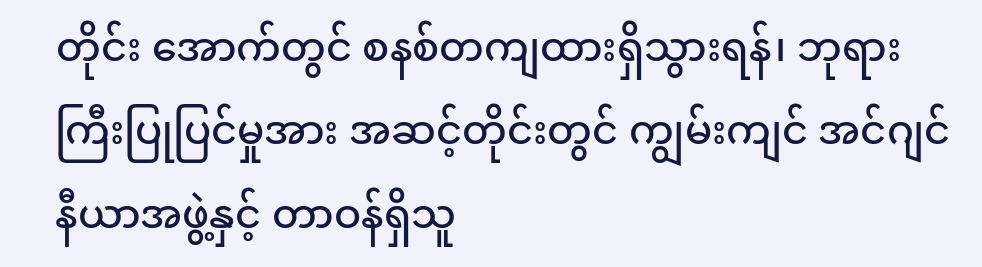တိုင်း အောက်တွင် စနစ်တကျထားရှိသွားရန်၊ ဘုရားကြီးပြုပြင်မှုအား အဆင့်တိုင်းတွင် ကျွမ်းကျင် အင်ဂျင်နီယာအဖွဲ့နှင့် တာဝန်ရှိသူ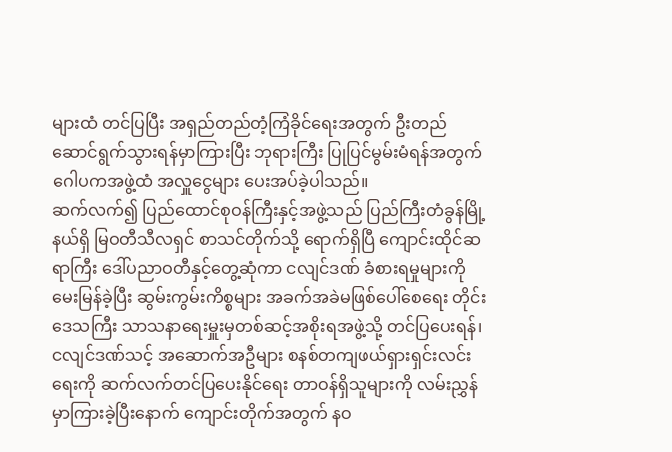များထံ တင်ပြပြီး အရှည်တည်တံ့ကြံခိုင်ရေးအတွက် ဦးတည် ဆောင်ရွက်သွားရန်မှာကြားပြီး ဘုရားကြီး ပြုပြင်မွမ်းမံရန်အတွက် ဂေါပကအဖွဲ့ထံ အလှူငွေများ ပေးအပ်ခဲ့ပါသည်။
ဆက်လက်၍ ပြည်ထောင်စုဝန်ကြီးနှင့်အဖွဲ့သည် ပြည်ကြီးတံခွန်မြို့နယ်ရှိ မြဝတီသီလရှင် စာသင်တိုက်သို့ ရောက်ရှိပြီ ကျောင်းထိုင်ဆရာကြီး ဒေါ်ပညာဝတီနှင့်တွေ့ဆုံကာ ငလျင်ဒဏ် ခံစားရမှုများကိုမေးမြန်ခဲ့ပြီး ဆွမ်းကွမ်းကိစ္စများ အခက်အခဲမဖြစ်ပေါ်စေရေး တိုင်းဒေသကြီး သာသနာ‌ရေးမှူးမှတစ်ဆင့်အစိုးရအဖွဲ့သို့ တင်ပြပေးရန်၊ ငလျင်ဒဏ်သင့် အဆောက်အဦများ စနစ်တကျဖယ်ရှားရှင်းလင်းရေးကို ဆက်လက်တင်ပြပေးနိုင်ရေး တာဝန်ရှိသူများကို လမ်းညွှန် မှာကြားခဲ့ပြီးနောက် ကျောင်းတိုက်အတွက် နဝ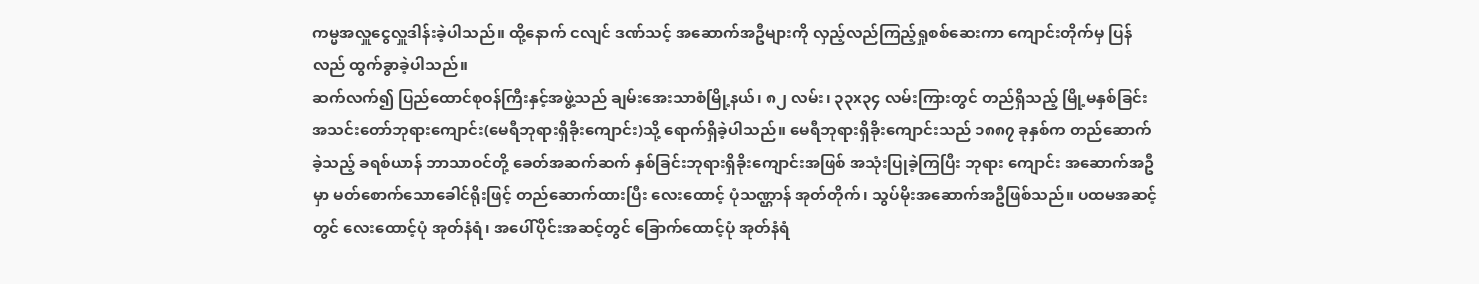ကမ္မအလှူငွေလှူဒါန်းခဲ့ပါသည်။ ထို့နောက် ငလျင် ဒဏ်သင့် အဆောက်အဦများကို လှည့်လည်ကြည့်ရှုစစ်ဆေးကာ ကျောင်းတိုက်မှ ပြန်လည် ထွက်ခွာခဲ့ပါသည်။
ဆက်လက်၍ ပြည်ထောင်စုဝန်ကြီးနှင့်အဖွဲ့သည် ချမ်းအေးသာစံမြို့နယ်၊ ၈၂ လမ်း၊ ၃၃x၃၄ လမ်းကြားတွင် တည်ရှိသည့် မြို့မနှစ်ခြင်းအသင်းတော်ဘုရားကျောင်း(မေရီဘုရားရှိခိုးကျောင်း)သို့ ရောက်ရှိခဲ့ပါသည်။ မေရီဘုရားရှိခိုးကျောင်းသည် ၁၈၈၇ ခုနှစ်က တည်ဆောက်ခဲ့သည့် ခရစ်ယာန် ဘာသာဝင်တို့ ခေတ်အဆက်ဆက် နှစ်ခြင်းဘုရားရှိခိုးကျောင်းအဖြစ် အသုံးပြုခဲ့ကြပြီး ဘုရား ကျောင်း အဆောက်အဦမှာ မတ်စောက်သောခေါင်ရိုးဖြင့် တည်ဆောက်ထားပြီး လေးထောင့် ပုံသဏ္ဌာန် အုတ်တိုက်၊ သွပ်မိုးအဆောက်အဦဖြစ်သည်။ ပထမအဆင့်တွင် လေးထောင့်ပုံ အုတ်နံရံ၊ အပေါ်ပိုင်းအဆင့်တွင် ခြောက်ထောင့်ပုံ အုတ်နံရံ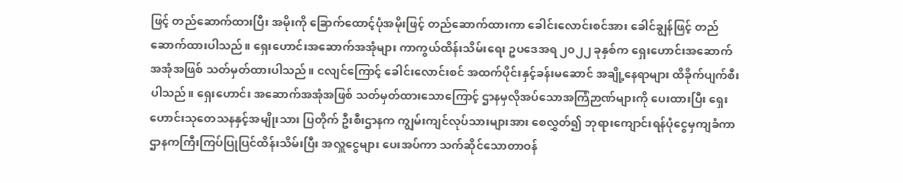ဖြင့် တည်ဆောက်ထားပြီး အမိုးကို ခြောက်ထောင့်ပုံအမိုးဖြင့် တည်ဆောက်ထားကာ ခေါင်းလောင်းစင်အား ခေါင်ချွန်ဖြင့် တည်ဆောက်ထားပါသည်။ ရှေးဟောင်းအဆောက်အအုံများ ကာကွယ်ထိန်းသိမ်းရေး ဥပဒေအရ ၂၀၂၂ ခုနှစ်က ရှေးဟောင်းအဆောက်အအုံအဖြစ် သတ်မှတ်ထားပါသည်။ ငလျင်ကြောင့် ခေါင်းလောင်းစင် အထက်ပိုင်းနှင့်ခန်းမဆောင် အချို့နေရာများ ထိခိုက်ပျက်စီးပါသည်။ ရှေးဟောင်း အဆောက်အအုံအဖြစ် သတ်မှတ်ထားသောကြောင့် ဌာနမှလိုအပ်သောအကြံဉာဏ်များကို ပေးထားပြီး ရှေးဟောင်းသုတေသနနှင့်အမျိုးသား ပြတိုက် ဦးစီးဌာနက ကျွမ်းကျင်လုပ်သားများအား စေလွှတ်၍ ဘုရားကျောင်းရန်ပုံငွေမှကျခံကာ ဌာနကကြီးကြပ်ပြုပြင်ထိန်းသိမ်းပြီး အလှူငွေများ ပေးအပ်ကာ သက်ဆိုင်သောတာဝန်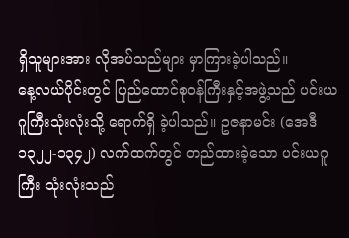ရှိသူများအား လိုအပ်သည်များ မှာကြားခဲ့ပါသည်။
နေ့လယ်ပိုင်းတွင် ပြည်ထောင်စုဝန်ကြီးနှင့်အဖွဲ့သည် ပင်းယဂူကြီးသုံးလုံးသို့ ရောက်ရှိ ခဲ့ပါသည်။ ဥဇနာမင်း (အေဒီ ၁၃၂၂-၁၃၄၂) လက်ထက်တွင် တည်ထားခဲ့သော ပင်းယဂူကြီး သုံးလုံးသည်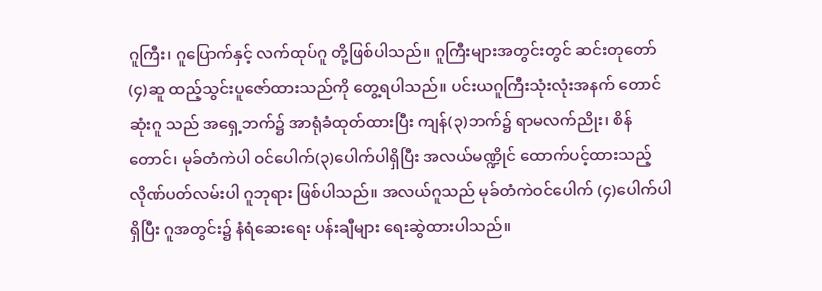ဂူကြီး၊ ဂူပြောက်နှင့် လက်ထုပ်ဂူ တို့ဖြစ်ပါသည်။ ဂူကြီးများအတွင်းတွင် ဆင်းတုတော် (၄)ဆူ ထည့်သွင်းပူဇော်ထားသည်ကို တွေ့ရပါသည်။ ပင်းယဂူကြီးသုံးလုံးအနက် တောင်ဆုံးဂူ သည် အရှေ့ဘက်၌ အာရုံခံထုတ်ထားပြီး ကျန်(၃)ဘက်၌ ရာမလက်ညိုး၊ စိန်တောင်၊ မုခ်တံကဲပါ ဝင်ပေါက်(၃)ပေါက်ပါရှိပြီး အလယ်မဏ္ဍိုင် ထောက်ပင့်ထားသည့် လိုဏ်ပတ်လမ်းပါ ဂူဘုရား ဖြစ်ပါသည်။ အလယ်ဂူသည် မုခ်တံကဲဝင်ပေါက် (၄)ပေါက်ပါရှိပြီး ဂူအတွင်း၌ နံရံဆေးရေး ပန်းချီများ ရေးဆွဲထားပါသည်။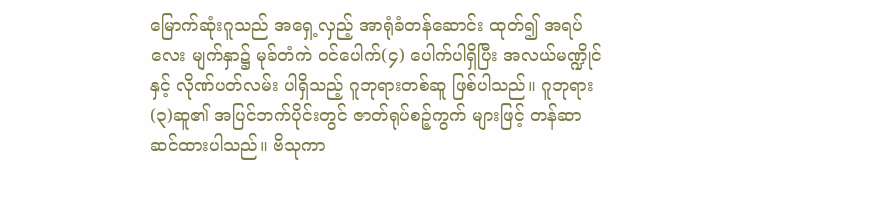မြောက်ဆုံးဂူသည် အရှေ့လှည့် အာရုံခံတန်ဆောင်း ထုတ်၍ အရပ်လေး မျက်နှာ၌ မုခ်တံကဲ ဝင်ပေါက်(၄) ပေါက်ပါရှိပြီး အလယ်မဏ္ဍိုင်နှင့် လိုဏ်ပတ်လမ်း ပါရှိသည့် ဂူဘုရားတစ်ဆူ ဖြစ်ပါသည်။ ဂူဘုရား(၃)ဆူ၏ အပြင်ဘက်ပိုင်းတွင် ဇာတ်ရုပ်စဉ့်ကွက် များဖြင့် တန်ဆာဆင်ထားပါသည်။ ဗိသုကာ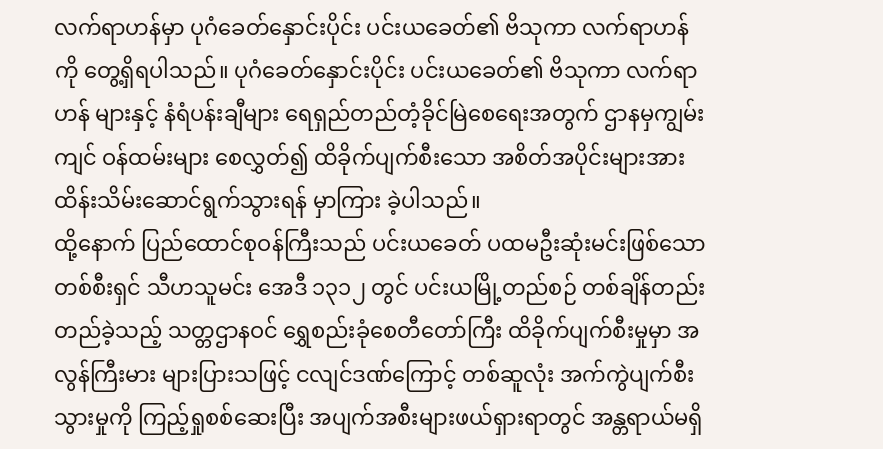လက်ရာဟန်မှာ ပုဂံခေတ်နှောင်းပိုင်း ပင်းယခေတ်၏ ဗိသုကာ လက်ရာဟန်ကို တွေ့ရှိရပါသည်။ ပုဂံခေတ်နှောင်းပိုင်း ပင်းယခေတ်၏ ဗိသုကာ လက်ရာဟန် များနှင့် နံရံပန်းချီများ ရေရှည်တည်တံ့ခိုင်မြဲစေရေးအတွက် ဌာနမှကျွမ်းကျင် ဝန်ထမ်းများ စေလွှတ်၍ ထိခိုက်ပျက်စီးသော အစိတ်အပိုင်းများအား ထိန်းသိမ်းဆောင်ရွက်သွားရန် မှာကြား ခဲ့ပါသည်။
ထို့နောက် ပြည်ထောင်စုဝန်ကြီးသည် ပင်းယခေတ် ပထမဦးဆုံးမင်းဖြစ်သော တစ်စီးရှင် သီဟသူမင်း အေဒီ ၁၃၁၂ တွင် ပင်းယမြို့တည်စဉ် တစ်ချိန်တည်းတည်ခဲ့သည့် သတ္တဌာနဝင် ရွှေစည်းခုံစေတီတော်ကြီး ထိခိုက်ပျက်စီးမှုမှာ အလွန်ကြီးမား များပြားသဖြင့် ငလျင်ဒဏ်ကြောင့် တစ်ဆူလုံး အက်ကွဲပျက်စီးသွားမှုကို ကြည့်ရှုစစ်ဆေးပြီး အပျက်အစီးများဖယ်ရှားရာတွင် အန္တရာယ်မရှိ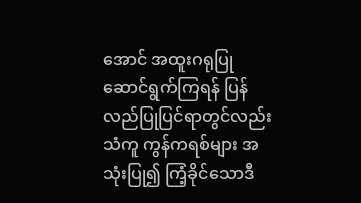အောင် အထူးဂရုပြုဆောင်ရွက်ကြရန် ပြန်လည်ပြုပြင်ရာတွင်လည်း သံကူ ကွန်ကရစ်များ အသုံးပြု၍ ကြံ့ခိုင်သောဒီ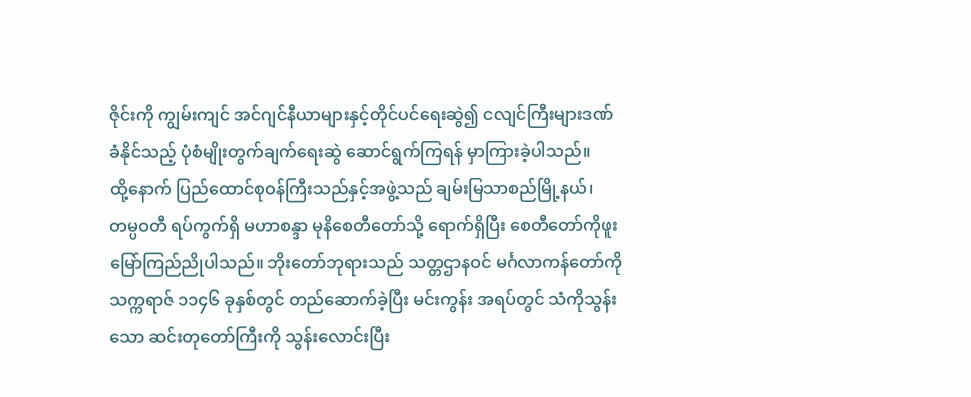ဇိုင်းကို ကျွမ်းကျင် အင်ဂျင်နီယာများနှင့်တိုင်ပင်ရေးဆွဲ၍ ငလျင်ကြီးများဒဏ်ခံနိုင်သည့် ပုံစံမျိုးတွက်ချက်ရေးဆွဲ ဆောင်ရွက်ကြရန် မှာကြားခဲ့ပါသည်။
ထို့နောက် ပြည်ထောင်စုဝန်ကြီးသည်နှင့်အဖွဲ့သည် ချမ်းမြသာစည်မြို့နယ်၊ တမ္ပဝတီ ရပ်ကွက်ရှိ မဟာစန္ဒာ မုနိစေတီတော်သို့ ရောက်ရှိပြီး စေတီတော်ကိုဖူးမြော်ကြည်ညိုပါသည်။ ဘိုးတော်ဘုရားသည် သတ္တဌာနဝင် မင်္ဂလာကန်တော်ကို သက္ကရာဇ် ၁၁၄၆ ခုနှစ်တွင် တည်ဆောက်ခဲ့ပြီး မင်းကွန်း အရပ်တွင် သံကိုသွန်းသော ဆင်းတုတော်ကြီးကို သွန်းလောင်းပြီး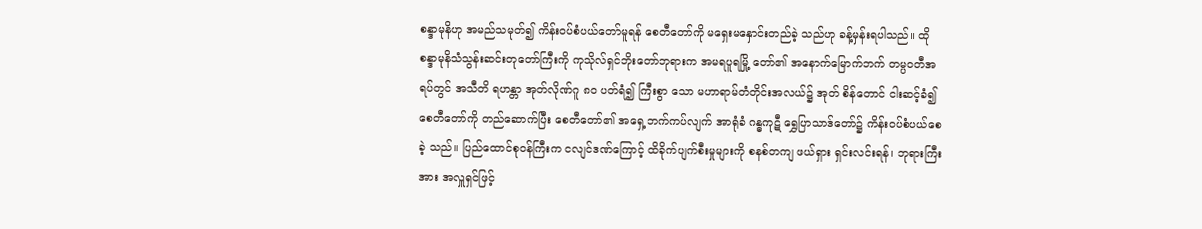စန္ဒာမုနိဟု အမည်သမုတ်၍ ကိန်းဝပ်စံပယ်တော်မူရန် စေတီတော်ကို မရှေးမနှောင်းတည်ခဲ့ သည်ဟု ခန့်မှန်းရပါသည်။ ထို စန္ဒာမုနိသံသွန်းဆင်းတုတော်ကြီးကို ကုသိုလ်ရှင်ဘိုးတော်ဘုရားက အမရပူရမြို့ တော်၏ အနောက်မြောက်ဘက် တမ္ပဝတီအရပ်တွင် အသီတိ ရဟန္တာ အုတ်လိုဏ်ဂူ ၈၀ ပတ်ရံ၍ ကြီးစွာ သော မဟာရာမ်တံတိုင်းအလယ်၌ အုတ် စိန်တောင် ငါးဆင့်ခံ၍ စေတီတော်ကို တည်ဆောက်ပြီး စေတီတော်၏ အရှေ့ဘက်ကပ်လျက် အာရုံခံ ဂန္ဓကုဋီ ရွှေပြာသာဒ်တော်၌ ကိန်းဝပ်စံပယ်စေခဲ့ သည်။ ပြည်ထောင်စုဝန်ကြီးက ငလျင်ဒဏ်ကြောင့် ထိခိုက်ပျက်စီးမှုများကို စနစ်တကျ ဖယ်ရှား ရှင်းလင်းရန်၊ ဘုရားကြီးအား အလှူရှင်ဖြင့်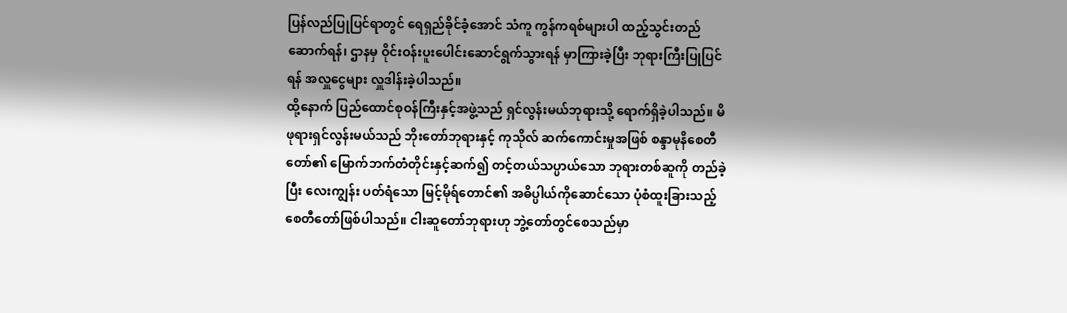ပြန်လည်ပြုပြင်ရာတွင် ရေရှည်ခိုင်ခံ့အောင် သံကူ ကွန်ကရစ်များပါ ထည့်သွင်းတည်ဆောက်ရန်၊ ဌာနမှ ဝိုင်းဝန်းပူးပေါင်းဆောင်ရွက်သွားရန် မှာကြားခဲ့ပြီး ဘုရားကြီးပြုပြင်ရန် အလှူငွေများ လှူဒါန်းခဲ့ပါသည်။
ထို့နောက် ပြည်ထောင်စုဝန်ကြီးနှင့်အဖွဲ့သည် ရှင်လွန်းမယ်ဘုရားသို့ ရောက်ရှိခဲ့ပါသည်။ မိဖုရားရှင်လွန်းမယ်သည် ဘိုးတော်ဘုရားနှင့် ကုသိုလ် ဆက်ကောင်းမှုအဖြစ် စန္ဒာမုနိစေတီတော်၏ မြောက်ဘက်တံတိုင်းနှင့်ဆက်၍ တင့်တယ်သပ္ပာယ်သော ဘုရားတစ်ဆူကို တည်ခဲ့ပြီး လေးကျွန်း ပတ်ရံသော မြင့်မိုရ်တောင်၏ အဓိပ္ပါယ်ကိုဆောင်သော ပုံစံထူးခြားသည့် စေတီတော်ဖြစ်ပါသည်။ ငါးဆူတော်ဘုရားဟု ဘွဲ့တော်တွင်စေသည်မှာ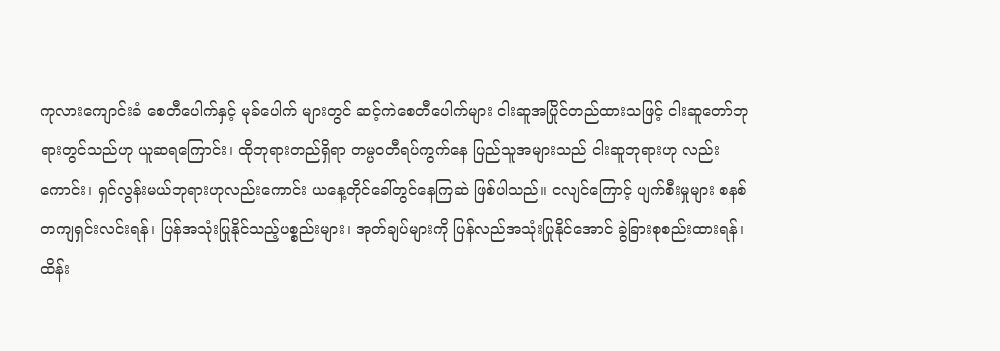ကုလားကျောင်းခံ စေတီပေါက်နှင့် မုခ်ပေါက် များတွင် ဆင့်ကဲစေတီပေါက်များ ငါးဆူအပြိုင်တည်ထားသဖြင့် ငါးဆူတော်ဘုရားတွင်သည်ဟု ယူဆရကြောင်း၊ ထိုဘုရားတည်ရှိရာ တမ္ပဝတီရပ်ကွက်နေ ပြည်သူအများသည် ငါးဆူဘုရားဟု လည်းကောင်း၊ ရှင်လွန်းမယ်ဘုရားဟုလည်းကောင်း ယနေ့တိုင်ခေါ်တွင်နေကြဆဲ ဖြစ်ပါသည်။ ငလျင်ကြောင့် ပျက်စီးမှုများ စနစ်တကျရှင်းလင်းရန်၊ ပြန်အသုံးပြုနိုင်သည့်ပစ္စည်းများ၊ အုတ်ချပ်များကို ပြန်လည်အသုံးပြုနိုင်အောင် ခွဲခြားစုစည်းထားရန်၊ ထိန်း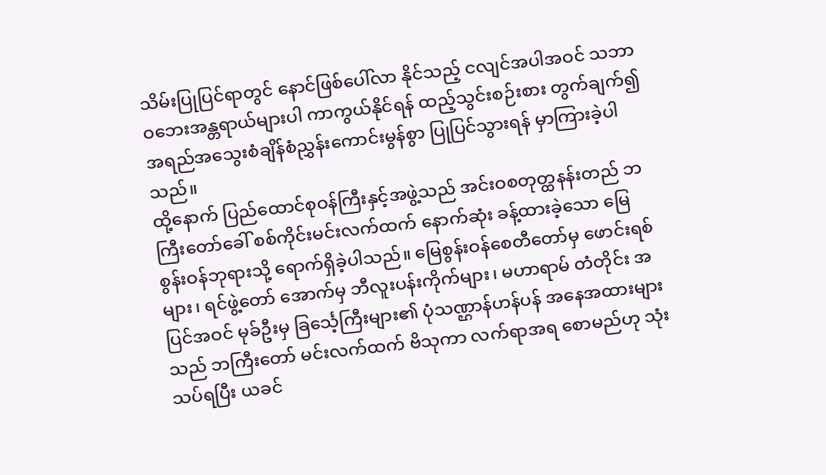သိမ်းပြုပြင်ရာတွင် နောင်ဖြစ်ပေါ်လာ နိုင်သည့် ငလျင်အပါအဝင် သဘာဝဘေးအန္တရာယ်များပါ ကာကွယ်နိုင်ရန် ထည့်သွင်းစဉ်းစား တွက်ချက်၍ အရည်အသွေးစံချိန်စံညွှန်းကောင်းမွန်စွာ ပြုပြင်သွားရန် မှာကြားခဲ့ပါသည်။
ထို့နောက် ပြည်ထောင်စုဝန်ကြီးနှင့်အဖွဲ့သည် အင်းဝစတုတ္ထနန်းတည် ဘကြီးတော်ခေါ် စစ်ကိုင်းမင်းလက်ထက် နောက်ဆုံး ခန့်ထားခဲ့သော မြေစွန်းဝန်ဘုရားသို့ ရောက်ရှိခဲ့ပါသည်။ မြေစွန်းဝန်စေတီတော်မှ ဖောင်းရစ်များ၊ ရင်ဖွဲ့တော် အောက်မှ ဘီလူးပန်းကိုက်များ၊ မဟာရာမ် တံတိုင်း အပြင်အဝင် မုခ်ဦးမှ ခြ‌င်္သေ့ကြီးများ၏ ပုံသဏ္ဌာန်ဟန်ပန် အနေအထားများသည် ဘကြီးတော် မင်းလက်ထက် ဗိသုကာ လက်ရာအရ စောမည်ဟု သုံးသပ်ရပြီး ယခင်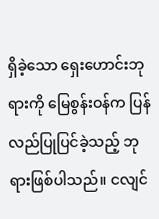ရှိခဲ့သော ရှေးဟောင်းဘုရားကို မြေစွန်းဝန်က ပြန်လည်ပြုပြင်ခဲ့သည့် ဘုရားဖြစ်ပါသည်။ ငလျင်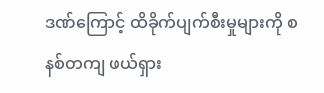ဒဏ်ကြောင့် ထိခိုက်ပျက်စီးမှုများကို စနစ်တကျ ဖယ်ရှား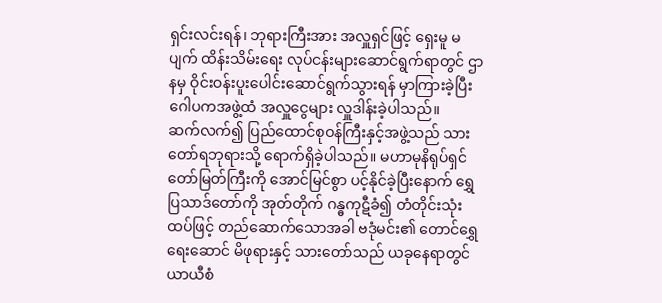ရှင်းလင်းရန်၊ ဘုရားကြီးအား အလှူရှင်ဖြင့် ရှေးမူ မပျက် ထိန်းသိမ်းရေး လုပ်ငန်းများဆောင်ရွက်ရာတွင် ဌာနမှ ဝိုင်းဝန်းပူးပေါင်းဆောင်ရွက်သွားရန် မှာကြားခဲ့ပြီး ဂေါပကအဖွဲ့ထံ အလှူငွေများ လှူဒါန်းခဲ့ပါသည်။
ဆက်လက်၍ ပြည်ထောင်စုဝန်ကြီးနှင့်အဖွဲ့သည် သားတော်ရဘုရားသို့ ရောက်ရှိခဲ့ပါသည်။ မဟာမုနိရုပ်ရှင်တော်မြတ်ကြီးကို အောင်မြင်စွာ ပင့်နိုင်ခဲ့ပြီးနောက် ရွှေပြသာဒ်တော်ကို အုတ်တိုက် ဂန္ဓကုဋီခံ၍ တံတိုင်းသုံးထပ်ဖြင့် တည်ဆောက်သောအခါ ဗဒုံမင်း၏ တောင်ရွှေရေးဆောင် မိဖုရားနှင့် သားတော်သည် ယခုနေရာတွင်ယာယီစံ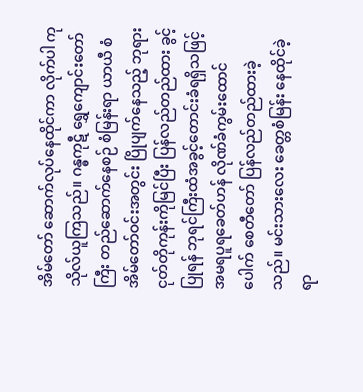အိမ်တော် ဆောက်လုပ်နေထိုင်ကာ လိုက်ပါ ကုသိုလ်ယူကြသည်။ ဂန္ဓကုဋီ ရွှေကျောင်းတော်ကြီး တည်ဆောက်နေစဉ် စံမြန်းရာ ယာယီ စံအိမ်တော်ဝင်းအတွင်း ပြိုပျက်နေသည့် ဘုရားငုတ်တိုကုန်းကိုမြင်ပြီး ပြန်လည်တည်ထား ခွင့်ပြုရန် ဘုရင်ကြီးထံအခွင့်တောင်းခံရရှိသဖြင့် အမရပူရခေတ်ဟန် လိုဏ်ခံကွမ်းထောင်ပေါက် စေတီတော် ပြန်လည်တည်ထားခဲ့သည်။ မင်းသားလေး ခေတ္တစံမြန်း နေထိုင်ခဲ့ရာ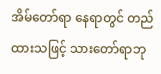အိမ်တော်ရာ နေရာတွင် တည်ထားသဖြင့် သားတော်ရာဘု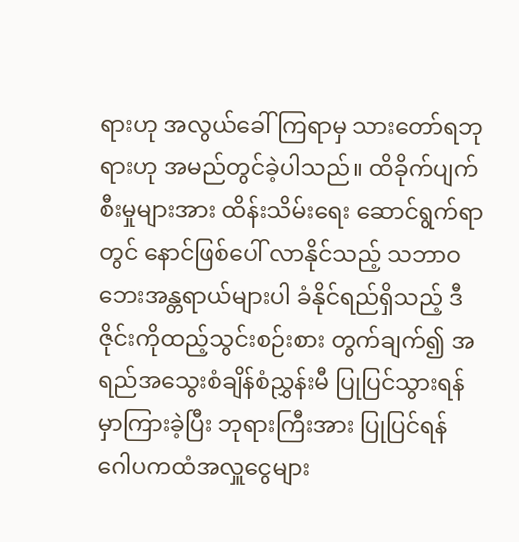ရားဟု အလွယ်ခေါ်ကြရာမှ သားတော်ရဘုရားဟု အမည်တွင်ခဲ့ပါသည်။ ထိခိုက်ပျက်စီးမှုများအား ထိန်းသိမ်းရေး ဆောင်ရွက်ရာတွင် နောင်ဖြစ်ပေါ် လာနိုင်သည့် သဘာဝဘေးအန္တရာယ်များပါ ခံနိုင်ရည်ရှိသည့် ဒီဇိုင်းကိုထည့်သွင်းစဉ်းစား တွက်ချက်၍ အရည်အသွေးစံချိန်စံညွှန်းမီ ပြုပြင်သွားရန် မှာကြားခဲ့ပြီး ဘုရားကြီးအား ပြုပြင်ရန် ဂေါပကထံအလှူငွေများ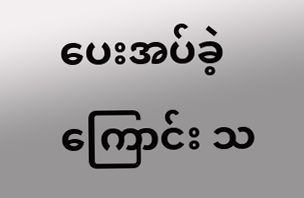ပေးအပ်ခဲ့ကြောင်း သ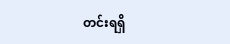တင်းရရှိ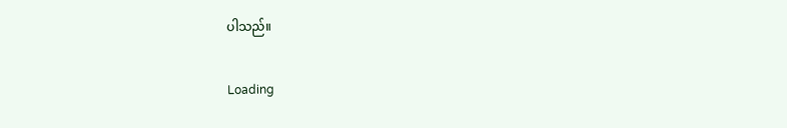ပါသည်။

Loading